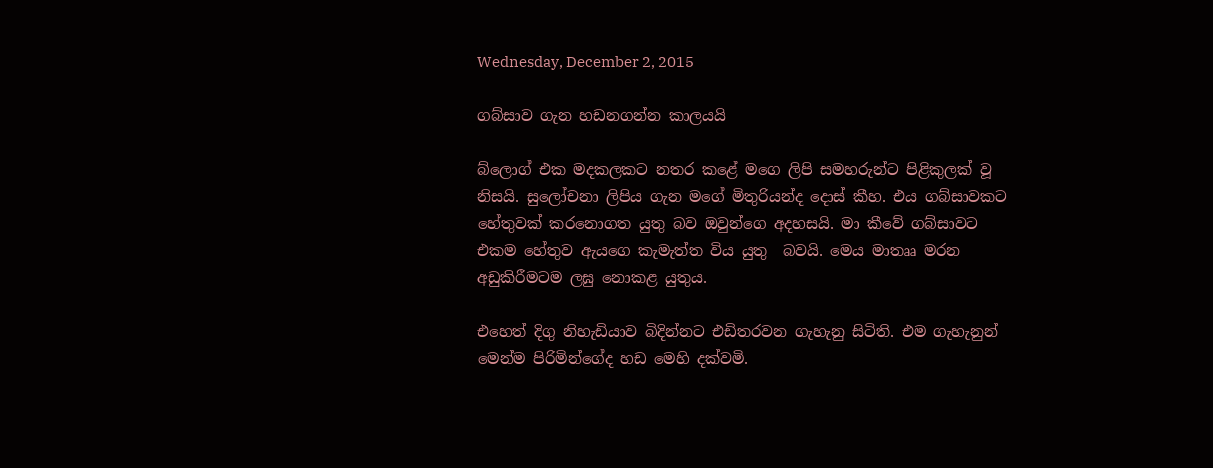Wednesday, December 2, 2015

ගබ්සාව ගැන හඩනගන්න කාලයයි

බ්ලොග් එක මදකලකට නතර කළේ මගෙ ලිපි සමහරුන්ට පිළිකුලක් වූ නිසයි. සුලෝචනා ලිපිය ගැන මගේ මිතුරියන්ද දොස් කීහ. එය ගබ්සාවකට හේතුවක් කරනොගත යුතු බව ඔවුන්ගෙ අදහසයි. මා කීවේ ගබ්සාවට එකම හේතුව ඇයගෙ කැමැත්ත විය යුතු  බවයි. මෙය මාතෲ මරන අඩුකිරීමටම ලඝු නොකළ යුතුය.

එහෙත් දිගු නිහැඩියාව බිදින්නට එඩිතරවන ගැහැනු සිටිති. එම ගැහැනුන් මෙන්ම පිරිමින්ගේද හඩ මෙහි දක්වමි.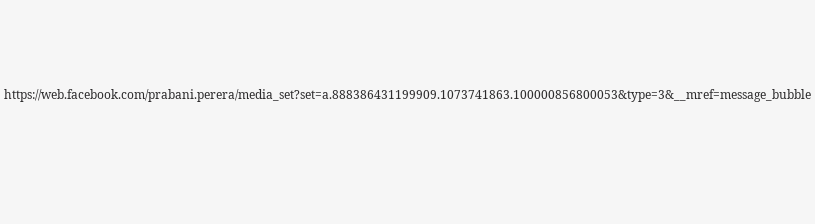https://web.facebook.com/prabani.perera/media_set?set=a.888386431199909.1073741863.100000856800053&type=3&__mref=message_bubble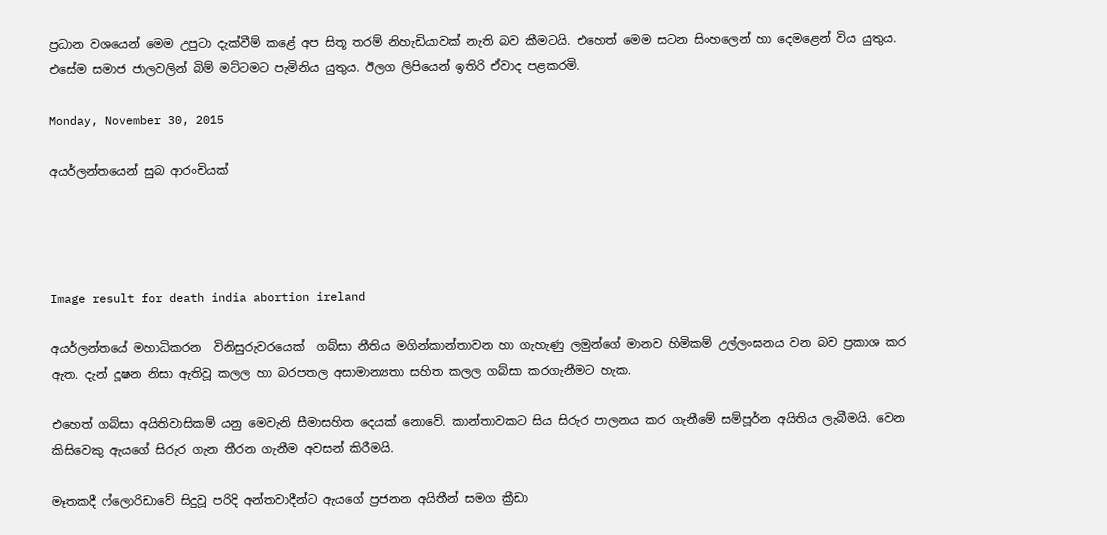ප්‍රධාන වශයෙන් මෙම උපුටා දැක්වීම් කළේ අප සිතූ තරම් නිහැඩියාවක් නැති බව කීමටයි. එහෙත් මෙම සටන සිංහලෙන් හා දෙමළෙන් විය යුතුය. එසේම සමාජ ජාලවලින් බිම් මට්ටමට පැමිනිය යුතුය. ඊලග ලිපියෙන් ඉතිරි ඒවාද පළකරමි.

Monday, November 30, 2015

අයර්ලන්තයෙන් සුබ ආරංචියක්




Image result for death india abortion ireland

අයර්ලන්තයේ මහාධිකරන  විනිසුරුවරයෙක්  ගබ්සා නීතිය මගින්කාන්තාවන හා ගැහැණු ලමුන්ගේ මානව හිමිකම් උල්ලංඝනය වන බව ප්‍රකාශ කර ඇත. දැන් දූෂන නිසා ඇතිවූ කලල හා බරපතල අසාමාන්‍යතා සහිත කලල ගබ්සා කරගැනීමට හැක.

එහෙත් ගබ්සා අයිතිවාසිකම් යනු මෙවැනි සීමාසහිත දෙයක් නොවේ. කාන්තාවකට සිය සිරුර පාලනය කර ගැනීමේ සම්පූර්න අයිතිය ලැබීමයි. වෙන කිසිවෙකු ඇයගේ සිරුර ගැන තීරන ගැනීම අවසන් කිරීමයි.

මෑතකදී ෆ්ලොරිඩාවේ සිදුවූ පරිදි අන්තවාදීන්ට ඇයගේ ප්‍රජනන අයිතීන් සමග ක්‍රීඩා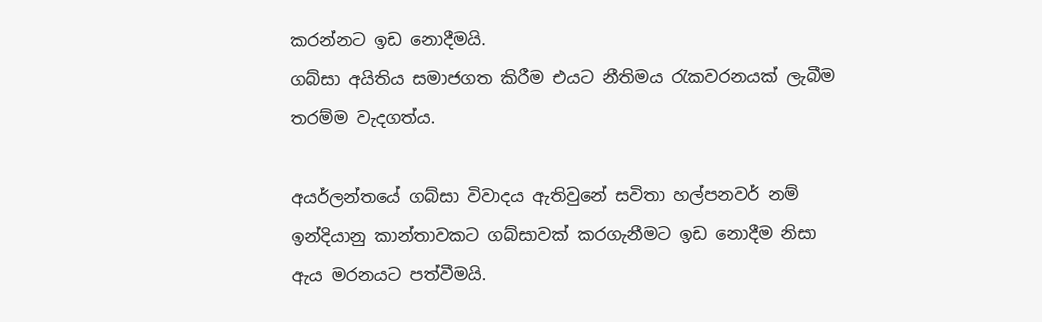කරන්නට ඉඩ නොදීමයි.
ගබ්සා අයිතිය සමාජගත කිරීම එයට නීතිමය රැකවරනයක් ලැබීම තරම්ම වැදගත්ය.

අයර්ලන්තයේ ගබ්සා විවාදය ඇතිවුනේ සවිතා හල්පනවර් නම් ඉන්දියානු කාන්තාවකට ගබ්සාවක් කරගැනීමට ඉඩ නොදීම නිසා ඇය මරනයට පත්වීමයි.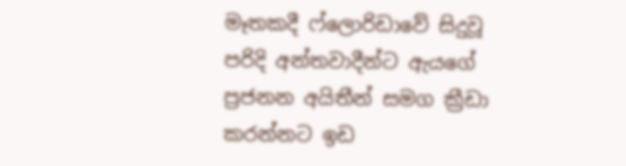මෑතකදී ෆ්ලොරිඩාවේ සිදුවූ පරිදි අන්තවාදීන්ට ඇයගේ ප්‍රජනන අයිතීන් සමග ක්‍රීඩා කරන්නට ඉඩ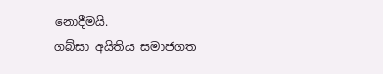නොදීමයි.
ගබ්සා අයිතිය සමාජගත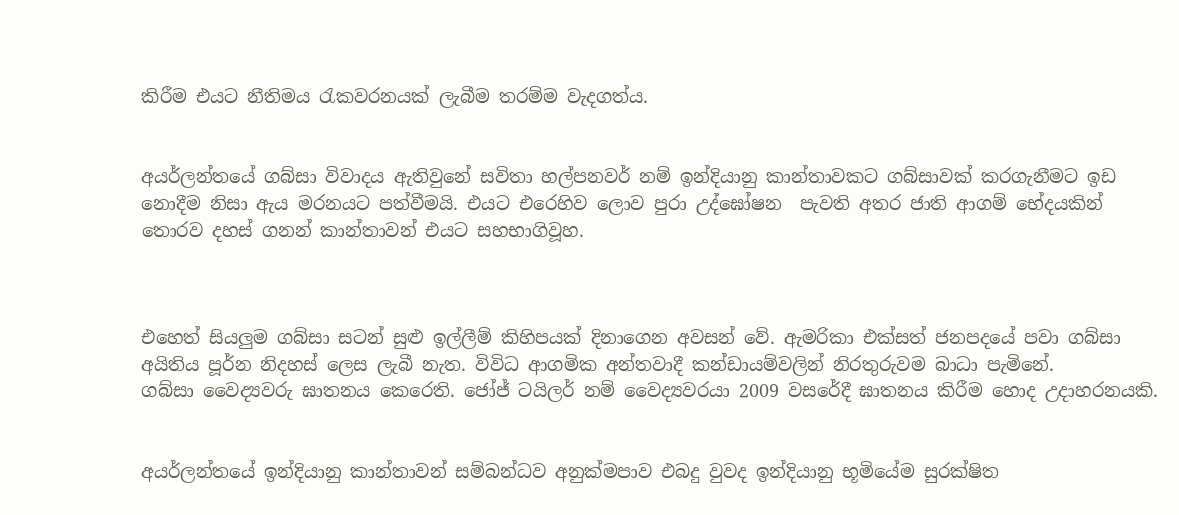කිරීම එයට නීතිමය රැකවරනයක් ලැබීම තරම්ම වැදගත්ය.


අයර්ලන්තයේ ගබ්සා විවාදය ඇතිවුනේ සවිතා හල්පනවර් නම් ඉන්දියානු කාන්තාවකට ගබ්සාවක් කරගැනීමට ඉඩ නොදීම නිසා ඇය මරනයට පත්වීමයි. එයට එරෙහිව ලොව පුරා උද්ඝෝෂන  පැවති අතර ජාති ආගම් භේදයකින් තොරව දහස් ගනන් කාන්තාවන් එයට සහභාගිවූහ.



එහෙත් සියලුම ගබ්සා සටන් සුළු ඉල්ලීම් කිහිපයක් දිනාගෙන අවසන් වේ. ඇමරිකා එක්සත් ජනපදයේ පවා ගබ්සා අයිතිය පූර්න නිදහස් ලෙස ලැබී නැත. විවිධ ආගමික අන්තවාදී කන්ඩායම්වලින් නිරතුරුවම බාධා පැමිනේ.
ගබ්සා වෛද්‍යවරු ඝාතනය කෙරෙති. ජෝජ් ටයිලර් නම් වෛද්‍යවරයා 2009 වසරේදී ඝාතනය කිරීම හොද උදාහරනයකි.


අයර්ලන්තයේ ඉන්දියානු කාන්තාවන් සම්බන්ධව අනුක්මපාව එබදු වුවද ඉන්දියානු භූමියේම සුරක්ෂිත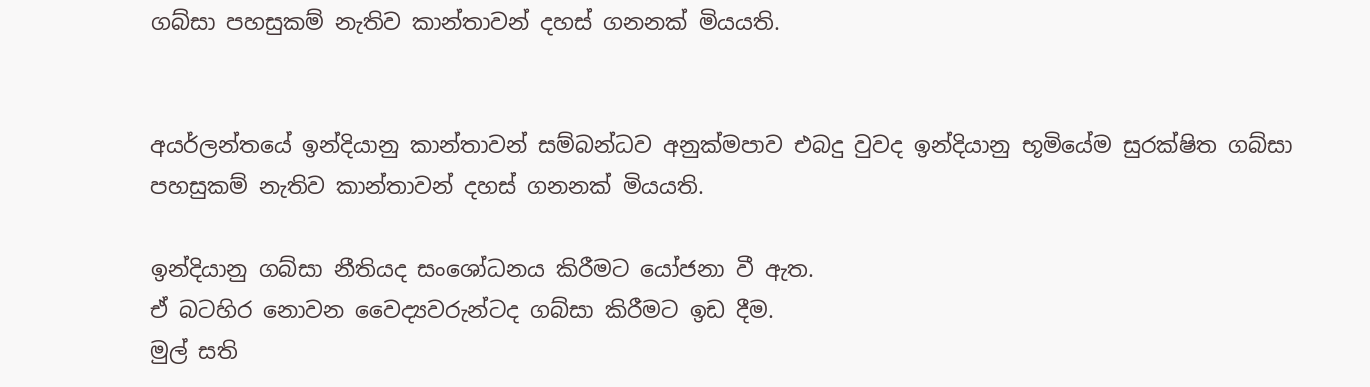ගබ්සා පහසුකම් නැතිව කාන්තාවන් දහස් ගනනක් මියයති.


අයර්ලන්තයේ ඉන්දියානු කාන්තාවන් සම්බන්ධව අනුක්මපාව එබදු වුවද ඉන්දියානු භූමියේම සුරක්ෂිත ගබ්සා පහසුකම් නැතිව කාන්තාවන් දහස් ගනනක් මියයති.

ඉන්දියානු ගබ්සා නීතියද සංශෝධනය කිරීමට යෝජනා වී ඇත.
ඒ බටහිර නොවන වෛද්‍යවරුන්ටද ගබ්සා කිරීමට ඉඩ දීම.
මුල් සති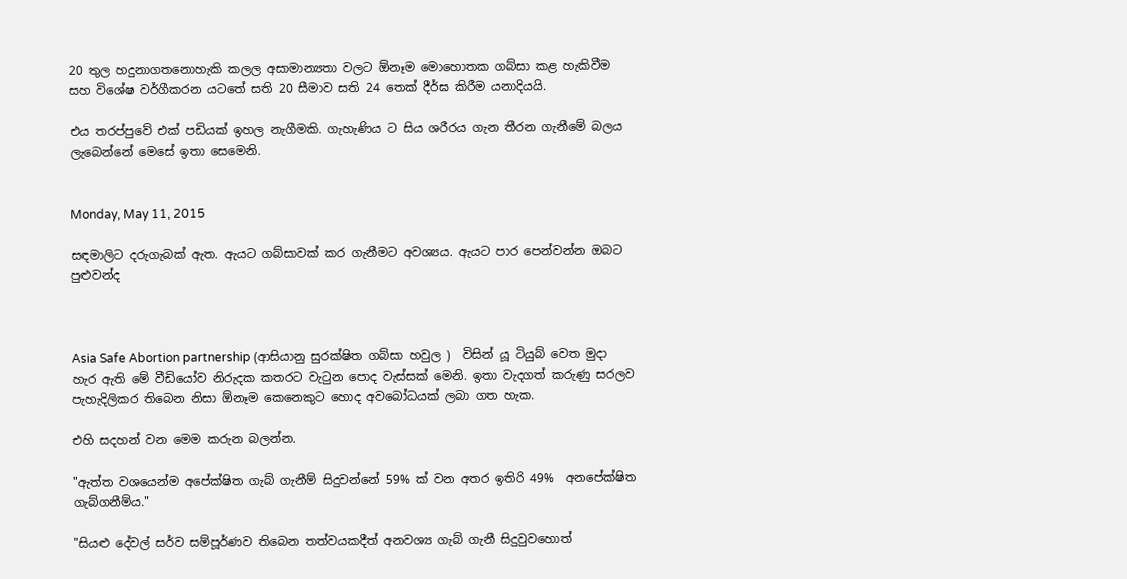20 තුල හදුනාගතනොහැකි කලල අසාමාන්‍යතා වලට ඕනෑම මොහොතක ගබ්සා කළ හැකිවීම
සහ විශේෂ වර්ගීකරන යටතේ සති 20 සීමාව සති 24 තෙක් දීර්ඝ කිරීම යනාදියයි.

එය තරප්පුවේ එක් පඩියක් ඉහල නැගීමකි. ගැහැණිය ට සිය ශරීරය ගැන තීරන ගැනීමේ බලය ලැබෙන්නේ මෙසේ ඉතා සෙමෙනි.


Monday, May 11, 2015

සඳමාලිට දරුගැබක් ඇත. ඇයට ගබ්සාවක් කර ගැනීමට අවශ්‍යය. ඇයට පාර පෙන්වන්න ඔබට පුළුවන්ද



Asia Safe Abortion partnership (ආසියානු සුරක්ෂිත ගබ්සා හවුල )  විසින් යූ ටියුබ් වෙත මුදා හැර ඇති මේ වීඩියෝව නිරුදක කතරට වැටුන පොද වැස්සක් මෙනි. ඉතා වැදගත් කරුණු සරලව පැහැදිලිකර තිබෙන නිසා ඕනෑම කෙනෙකුට හොද අවබෝධයක් ලබා ගත හැක.

එහි සදහන් වන මෙම කරුන බලන්න.

"ඇත්ත වශයෙන්ම අපේක්ෂිත ගැබ් ගැනීම් සිදුවන්නේ 59% ක් වන අතර ඉතිරි 49%  අනපේක්ෂිත ගැබ්ගනීම්ය."

"සියළු දේවල් සර්ව සම්පූර්ණව තිබෙන තත්වයකදීත් අනවශ්‍ය ගැබ් ගැනී සිදුවුවහොත්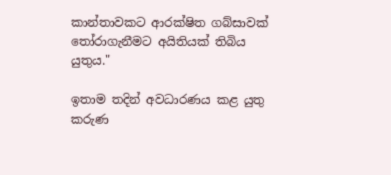කාන්තාවකට ආරක්ෂිත ගබ්සාවක් තෝරාගැනීමට අයිතියක් තිබිය යුතුය."

ඉතාම තදින් අවධාරණය කළ යුතු කරුණ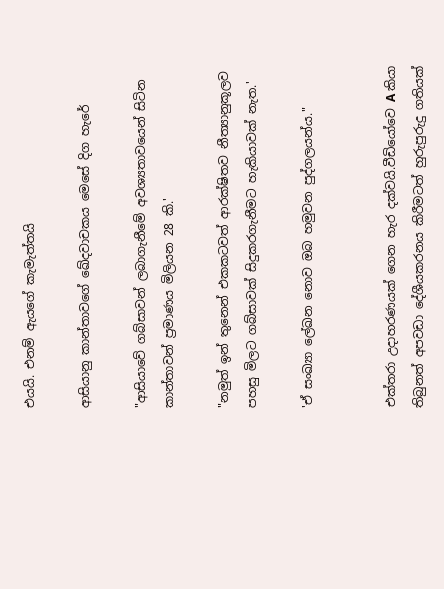එයයි. එනම් ඇයගේ කැමැත්තයි

ආසියානු කාන්තාවගේ ඛේදවාචකය මෙසේ දිග හැරේ

"ආසියාවේ ගබ්සාවන් ලබාගැනීමේ අවශ්‍යතාවයෙන් සිටින කාන්තාවන් ප්‍රමාණය මිලියන 28 කි.'

"නමුත් ඉන් තුනෙන් එකකටවත් ආරක්ෂිතව නීත්‍යානුකූලව පහසු මිලට ගබ්සාවක් සිදුකරගැනීමට හැකියාවක් නැත.'

'ඒ සංඛ්‍යා ලේඛන නොව ඔබ හමුවන පුද්ගලයන්ය."


එක්තරා උදාහරණයක් ගෙන හැර දක්වයි.වීඩියෝවෙ A කියා තිබුනත් අපවඩා දේශීයකරනය කිරීමටත් හුරුපුරුදු ගතියක්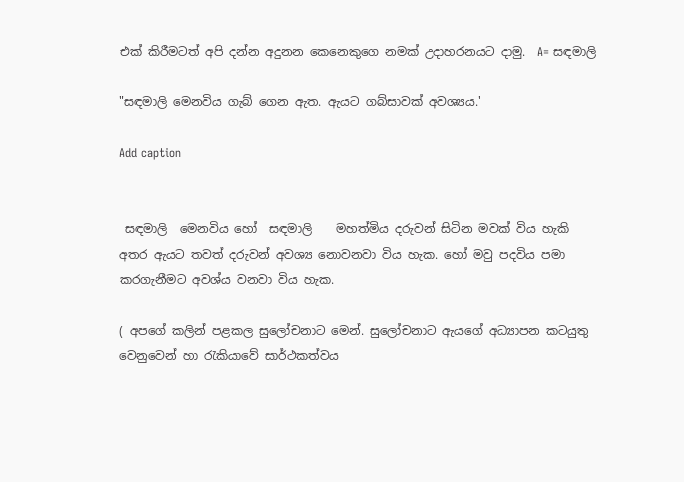එක් කිරීමටත් අපි දන්න අදුනන කෙනෙකුගෙ නමක් උදාහරනයට දාමු.  A= සඳමාලි

"සඳමාලි මෙනවිය ගැබ් ගෙන ඇත. ඇයට ගබ්සාවක් අවශ්‍යය.'

Add caption


 සඳමාලි  මෙනවිය හෝ  සඳමාලි    මහත්මිය දරුවන් සිටින මවක් විය හැකි අතර ඇයට තවත් දරුවන් අවශ්‍ය නොවනවා විය හැක. හෝ මවු පදවිය පමා කරගැනීමට අවශ්ය වනවා විය හැක.

( අපගේ කලින් පළකල සුලෝචනාට මෙන්. සුලෝචනාට ඇයගේ අධ්‍යාපන කටයුතු වෙනුවෙන් හා රැකියාවේ සාර්ථකත්වය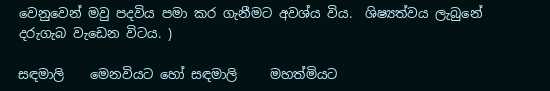වෙනුවෙන් මවු පදවිය පමා කර ගැනීමට අවශ්ය විය.  ශිෂ්‍යත්වය ලැබුනේ දරුගැබ වැඩෙන විටය. )

සඳමාලි    මෙනවියට හෝ සඳමාලි     මහත්මියට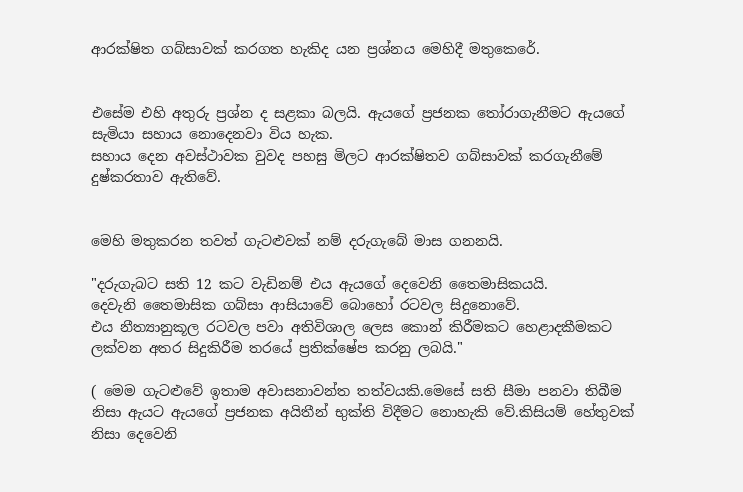ආරක්ෂිත ගබ්සාවක් කරගත හැකිද යන ප්‍රශ්නය මෙහිදී මතුකෙරේ.


එසේම එහි අතුරු ප්‍රශ්න ද සළකා බලයි. ඇයගේ ප්‍රජනක තෝරාගැනීමට ඇයගේ සැමියා සහාය නොදෙනවා විය හැක.
සහාය දෙන අවස්ථාවක වුවද පහසු මිලට ආරක්ෂිතව ගබ්සාවක් කරගැනීමේ දුෂ්කරතාව ඇතිවේ.


මෙහි මතුකරන තවත් ගැටළුවක් නම් දරුගැබේ මාස ගනනයි.

"දරුගැබට සති 12 කට වැඩිනම් එය ඇයගේ දෙවෙනි තෛමාසිකයයි.
දෙවැනි තෛමාසික ගබ්සා ආසියාවේ බොහෝ රටවල සිදුනොවේ.
එය නීත්‍යානුකූල රටවල පවා අතිවිශාල ලෙස කොන් කිරීමකට හෙළාදකීමකට ලක්වන අතර සිදුකිරීම තරයේ ප්‍රතික්ෂේප කරනු ලබයි."

( මෙම ගැටළුවේ ඉතාම අවාසනාවන්ත තත්වයකි.මෙසේ සති සීමා පනවා තිබීම නිසා ඇයට ඇයගේ ප්‍රජනක අයිතීන් භුක්ති විදීමට නොහැකි වේ.කිසියම් හේතුවක් නිසා දෙවෙනි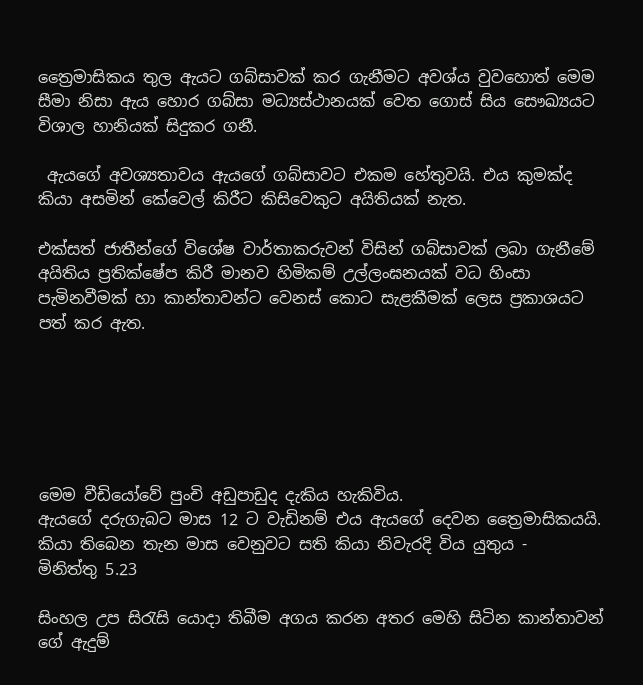ත්‍රෛමාසිකය තුල ඇයට ගබ්සාවක් කර ගැනීමට අවශ්ය වුවහොත් මෙම සීමා නිසා ඇය හොර ගබ්සා මධ්‍යස්ථානයක් වෙත ගොස් සිය සෞඛ්‍යයට විශාල හානියක් සිදුකර ගනී.

 ඇයගේ අවශ්‍යතාවය ඇයගේ ගබ්සාවට එකම හේතුවයි. එය කුමක්ද කියා අසමින් කේවෙල් කිරීට කිසිවෙකුට අයිතියක් නැත.

එක්සත් ජාතීන්ගේ විශේෂ වාර්තාකරුවන් විසින් ගබ්සාවක් ලබා ගැනීමේ අයිතිය ප්‍රතික්ෂේප කිරී මානව හිමිකම් උල්ලංඝනයක් වධ හිංසා පැමිනවීමක් හා කාන්තාවන්ට වෙනස් කොට සැළකීමක් ලෙස ප්‍රකාශයට පත් කර ඇත.






මෙම වීඩියෝවේ පුංචි අඩුපාඩුද දැකිය හැකිවිය.
ඇයගේ දරුගැබට මාස 12 ට වැඩිනම් එය ඇයගේ දෙවන ත්‍රෛමාසිකයයි. කියා තිබෙන තැන මාස වෙනුවට සති කියා නිවැරදි විය යුතුය -   මිනිත්තු 5.23

සිංහල උප සිරැසි යොදා තිබීම අගය කරන අතර මෙහි සිටින කාන්තාවන් ගේ ඇදුම්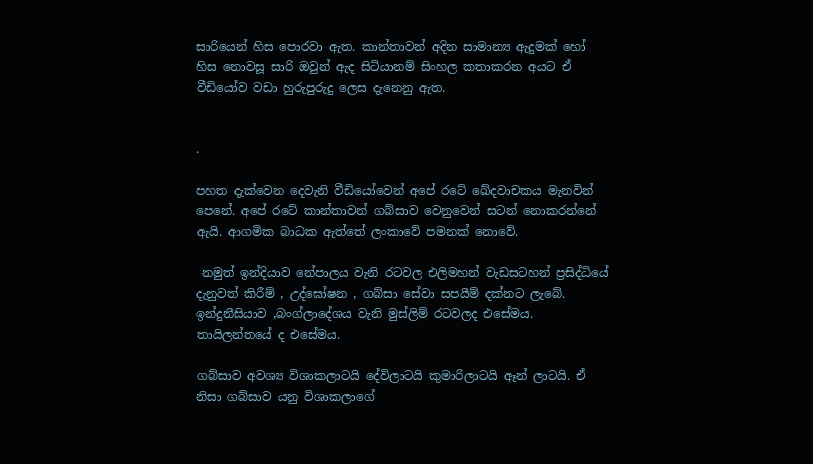සාරියෙන් හිස පොරවා ඇත. කාන්තාවන් අදින සාමාන්‍ය ඇදුමක් හෝ හිස නොවසූ සාරි ඔවුන් ඇද සිටියානම් සිංහල කතාකරන අයට ඒ වීඩියෝව වඩා හුරුපුරුදු ලෙස දැනෙනු ඇත.


.

පහත දැක්වෙන දෙවැනි වීඩියෝවෙන් අපේ රටේ ඛේදවාචකය මැනවින් පෙනේ. අපේ රටේ කාන්තාවන් ගබ්සාව වෙනුවෙන් සටන් නොකරන්නේ ඇයි. ආගමික බාධක ඇත්තේ ලංකාවේ පමනක් නොවේ.

 නමුත් ඉන්දියාව නේපාලය වැනි රටවල එලිමහන් වැඩසටහන් ප්‍රසිද්ධියේ දැනුවත් කිරීම් , උද්ඝෝෂන , ගබ්සා සේවා සපයීම් දක්නට ලැබේ. ඉන්දුනීසියාව ,බංග්ලාදේශය වැනි මුස්ලිම් රටවලද එසේමය. තායිලන්තයේ ද එසේමය.

ගබ්සාව අවශ්‍ය විශාකලාටයි දේවිලාටයි කුමාරිලාටයි ඈන් ලාටයි. ඒ නිසා ගබ්සාව යනු විශාකලාගේ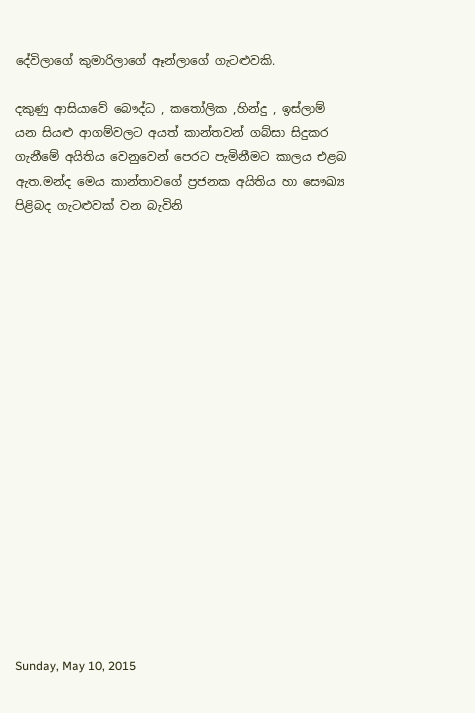දේවිලාගේ කුමාරිලාගේ ඈන්ලාගේ ගැටළුවකි.

දකුණු ආසියාවේ බෞද්ධ , කතෝලික ,හින්දු , ඉස්ලාම් යන සියළු ආගම්වලට අයත් කාන්තවන් ගබ්සා සිදුකර ගැනීමේ අයිතිය වෙනුවෙන් පෙරට පැමිනීමට කාලය එළබ ඇත.මන්ද මෙය කාන්තාවගේ ප්‍රජනක අයිතිය හා සෞඛ්‍ය පිළිබද ගැටළුවක් වන බැවිනි


















Sunday, May 10, 2015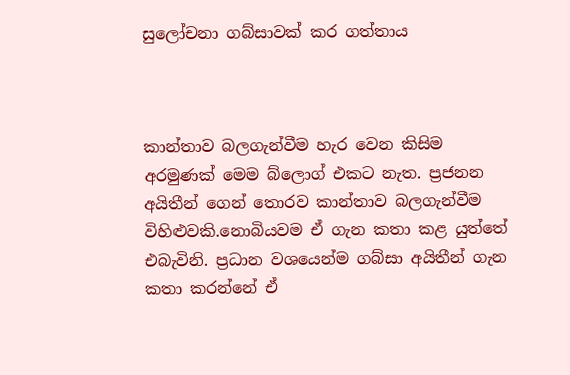සුලෝචනා ගබ්සාවක් කර ගත්තාය



කාන්තාව බලගැන්වීම හැර වෙන කිසිම අරමුණක් මෙම බ්ලොග් එකට නැත. ප්‍රජනන අයිතීන් ගෙන් තොරව කාන්තාව බලගැන්වීම විහිළුවකි.නොබියවම ඒ ගැන කතා කළ යුත්තේ එබැවිනි. ප්‍රධාන වශයෙන්ම ගබ්සා අයිතීන් ගැන කතා කරන්නේ ඒ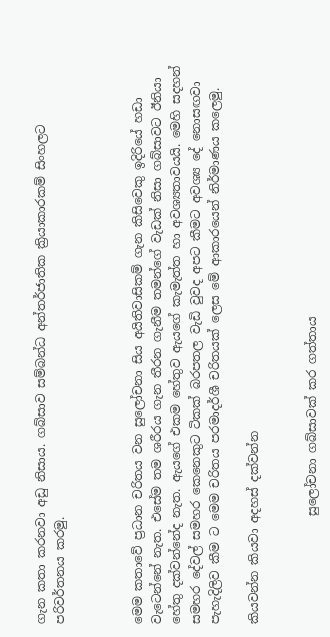ගැන කතා කරනවා අඩු නිසාය. ගබ්සාව සම්බන්ධ අන්තර්ජාතික ක්‍රියාකාරකම් සිංහලට පරිවර්තනය කරමු.



මෙම කතාවේ ප්‍රධාන චරිතය වන සුලෝචනා සිය අයිතිවාසිකම් ගැන කිසිවෙකු ඉදිරියේ හඩා වැටෙන්නේ නැත. එසේම තම ශරීරය ගැන තීරන ගැනීම තමන්ගේ වැඩක් නිසා ගබ්සාවට ඊනියා හේතු දක්වන්නේද නැත. ඇයගේ එකම හේතුව ඇයගේ කැමැත්ත හා අවශ්‍යතාවයයි. මෙහි සදහන් සමහර දේවල් සමහර කෙනෙකුට ටිකක් බරපතල වැඩි වුවද අපට කීමට අවශ්‍ය දේ නොසඟවා පැහැදිලිව කීම ට මෙම චරිතය පරමාදර්ශී චරිතයක් ලෙස මේ ආකාරයෙන් නිර්මාණය කලෙමු.

කියවන්න කියවා අදහස් දක්වන්න


                  සුලෝචනා ගබ්සාවක් කර ගත්තාය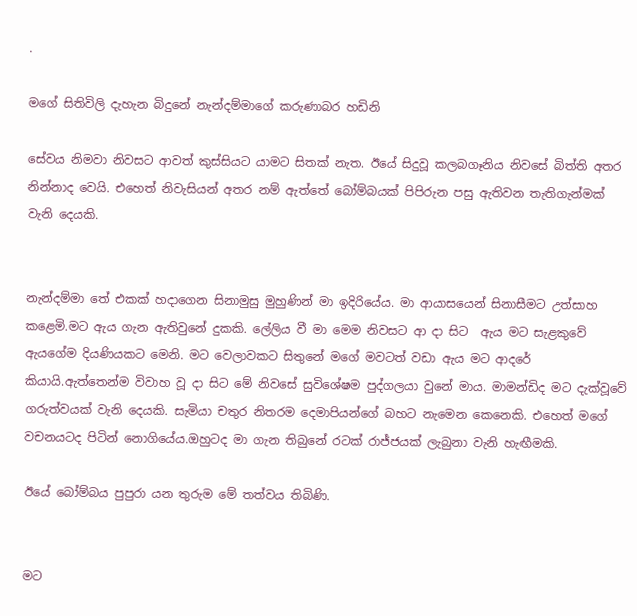.

මගේ සිතිවිලි දැහැන බිදුනේ නැන්දම්මාගේ කරුණාබර හඩිනි

සේවය නිමවා නිවසට ආවත් කුස්සියට යාමට සිතක් නැත. ඊයේ සිදුවූ කලබගෑනිය නිවසේ බිත්ති අතර නින්නාද වෙයි. එහෙත් නිවැසියන් අතර නම් ඇත්තේ බෝම්බයක් පිපිරුන පසු ඇතිවන තැතිගැන්මක් වැනි දෙයකි.


නැන්දම්මා තේ එකක් හදාගෙන සිනාමුසු මුහුණින් මා ඉදිරියේය. මා ආයාසයෙන් සිනාසීමට උත්සාහ කළෙමි.මට ඇය ගැන ඇතිවුනේ දුකකි. ලේලිය වී මා මෙම නිවසට ආ දා සිට  ඇය මට සැළකුවේ ඇයගේම දියණියකට මෙනි. මට වෙලාවකට සිතුනේ මගේ මවටත් වඩා ඇය මට ආදරේ කියායි.ඇත්තෙන්ම විවාහ වූ දා සිට මේ නිවසේ සුවිශේෂම පුද්ගලයා වුනේ මාය. මාමන්ඩිද මට දැක්වූවේ ගරුත්වයක් වැනි දෙයකි. සැමියා චතුර නිතරම දෙමාපියන්ගේ බහට නැමෙන කෙනෙකි. එහෙත් මගේ වචනයටද පිටින් නොගියේය.ඔහුටද මා ගැන තිබුනේ රටක් රාජ්ජයක් ලැබුනා වැනි හැඟීමකි.

ඊයේ බෝම්බය පුපුරා යන තුරුම මේ තත්වය තිබිණි.


මට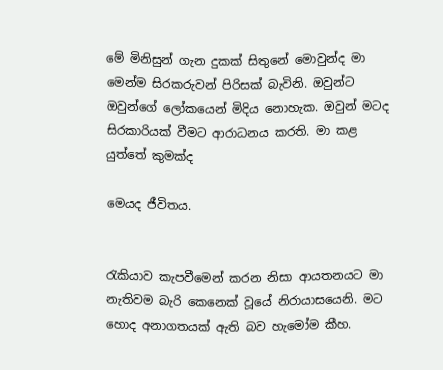මේ මිනිසුන් ගැන දුකක් සිතුනේ මොවුන්ද මා මෙන්ම සිරකරුවන් පිරිසක් බැවිනි. ඔවුන්ට ඔවුන්ගේ ලෝකයෙන් මිදිය නොහැක. ඔවුන් මටද සිරකාරියක් වීමට ආරාධනය කරති. මා කළ යුත්තේ කුමක්ද

මෙයද ජීවිතය.


රැකියාව කැපවීමෙන් කරන නිසා ආයතනයට මා නැතිවම බැරි කෙනෙක් වූයේ නිරායාසයෙනි. මට හොද අනාගතයක් ඇති බව හැමෝම කීහ.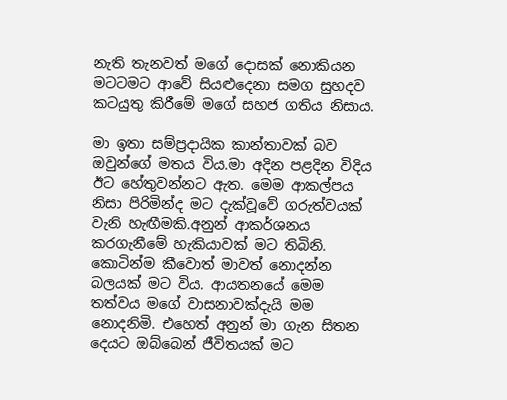නැති තැනවත් මගේ දොසක් නොකියන මටටමට ආවේ සියළුදෙනා සමග සුහදව කටයුතු කිරීමේ මගේ සහජ ගතිය නිසාය.

මා ඉතා සම්ප්‍රදායික කාන්තාවක් බව ඔවුන්ගේ මතය විය.මා අදින පළදින විදිය ඊට හේතුවන්නට ඇත. මෙම ආකල්පය නිසා පිරිමින්ද මට දැක්වූවේ ගරුත්වයක් වැනි හැඟීමකි.අනුන් ආකර්ශනය කරගැනීමේ හැකියාවක් මට තිබිනි. කොටින්ම කීවොත් මාවත් නොදන්න බලයක් මට විය. ආයතනයේ මෙම තත්වය මගේ වාසනාවක්දැයි මම නොදනිමි. එහෙත් අනුන් මා ගැන සිතන දෙයට ඔබ්බෙන් ජීවිතයක් මට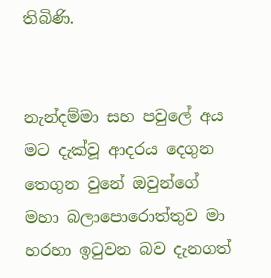තිබිණි.


නැන්දම්මා සහ පවුලේ අය මට දැක්වූ ආදරය දෙගුන තෙගුන වුනේ ඔවුන්ගේ මහා බලාපොරොත්තුව මා හරහා ඉටුවන බව දැනගත්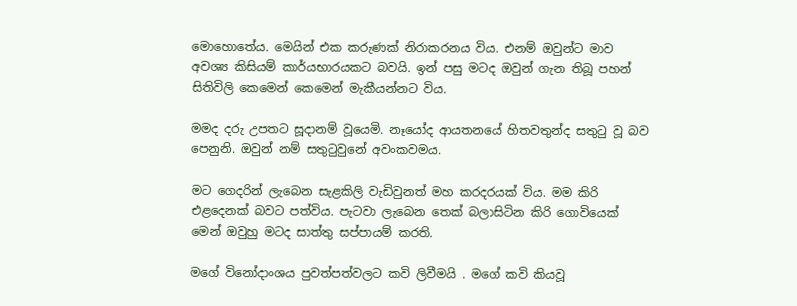මොහොතේය. මෙයින් එක කරුණක් නිරාකරනය විය. එනම් ඔවුන්ට මාව අවශ්‍ය කිසියම් කාර්යභාරයකට බවයි. ඉන් පසු මටද ඔවුන් ගැන තිබූ පහන් සිතිවිලි කෙමෙන් කෙමෙන් මැකීයන්නට විය.

මමද දරු උපතට සූදානම් වූයෙමි. නෑයෝද ආයතනයේ හිතවතුන්ද සතුටු වූ බව පෙනුනි. ඔවුන් නම් සතුටුවුනේ අවංකවමය.

මට ගෙදරින් ලැබෙන සැළකිලි වැඩිවුනත් මහ කරදරයක් විය. මම කිරි එළදෙනක් බවට පත්විය. පැටවා ලැබෙන තෙක් බලාසිටින කිරි ගොවියෙක් මෙන් ඔවුහු මටද සාත්තු සප්පායම් කරති.

මගේ විනෝදාංශය පුවත්පත්වලට කවි ලිවීමයි . මගේ කවි කියවූ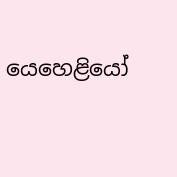යෙහෙළියෝ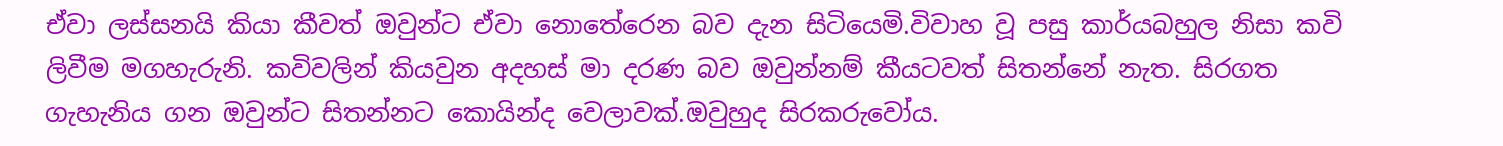ඒවා ලස්සනයි කියා කීවත් ඔවුන්ට ඒවා නොතේරෙන බව දැන සිටියෙමි.විවාහ වූ පසු කාර්යබහුල නිසා කවි ලිවීම මගහැරුනි. කවිවලින් කියවුන අදහස් මා දරණ බව ඔවුන්නම් කීයටවත් සිතන්නේ නැත. සිරගත ගැහැනිය ගන ඔවුන්ට සිතන්නට කොයින්ද වෙලාවක්.ඔවුහුද සිරකරුවෝය.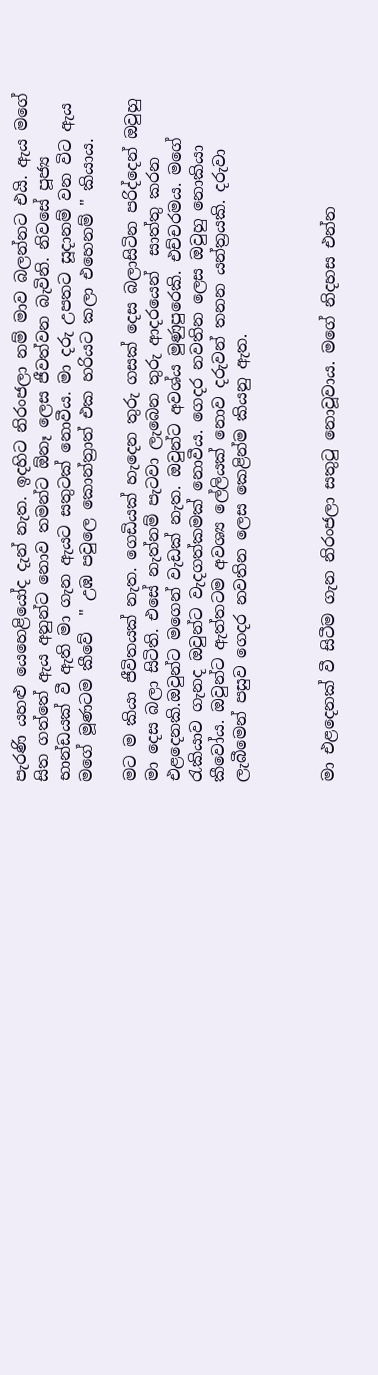පැරණි යහළු යෙහෙළියෝද දැන් නැත. ඉදහිට නිරංජලා නම් මාව බලන්නට එයි. ඇය මගේ සිත ගත්තේ ඇය අනුන්ට නොව තමන්ට ඕනෑ ලෙස ජීවත්වන බැවිනි. නිවසේ පූජ්‍ය භාන්ඩයක් වී ඇති මා ගැන ඇයට සතුටක් නොවීය. මා දරු උපතට සූදානම් වන විට ඇය මගේ මූණටම කීවේ  " උඹ පවුලෙ කොන්ත්‍රාත් එක හරියට කලා එහෙනම් " කියාය.

මට ම කියා ජීවිතයක් නැත. ගෙඩියක් හැදෙන තුරු ගසක් දෙස බලාසිටින පරිද්දෙන් ඔවුහු මා දෙස බලා සිටිති. එසේ නැත්නම් පැටවා ලැබෙන තුරු ආදරයෙන්  සාත්තු කරන එළදෙනකි.ඔවුන්ට මගෙන් වැඩක් නැත. ඔවුන්ට අවශ්ය මුණුපුරෙකි. එච්චරමය. මගේ රැකියාව ගැනද ඔවුන්ට වැදගත්කමක් නොවීය. ගෙදර නවතින ලෙස ඔවුහු නොකියා කීවෝය. ඔවුන්ට ඇත්තටම අවශ්‍ය ලේලියක් නොව දරුවන් තනන යන්ත්‍රයකි. දරුවා ලැබීමෙන් පසුව ගෙදර නවතින ලෙස කෙළින්ම කියනු ඇත.



මා එළදෙනක් වී සිටීම ගැන නිරංජලා සතුටු නොවූවාය. මගේ නිදහස එන්න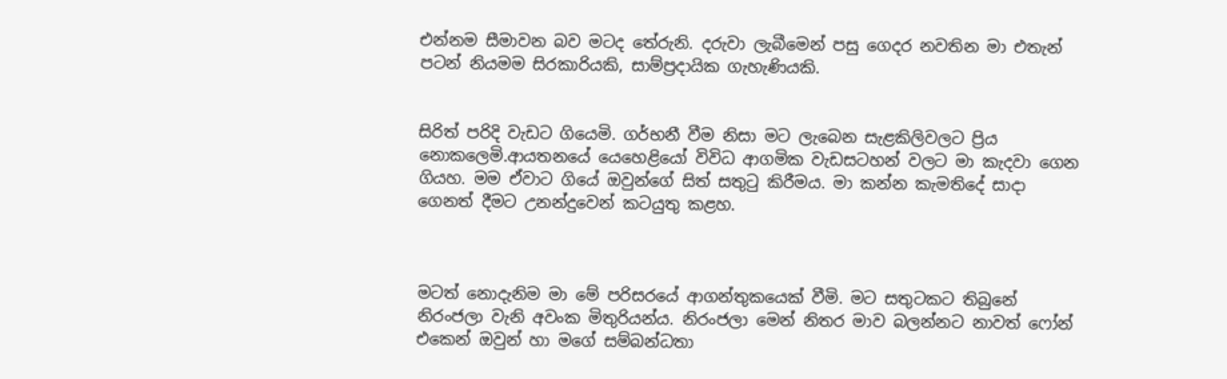එන්නම සීමාවන බව මටද තේරුනි. දරුවා ලැබීමෙන් පසු ගෙදර නවතින මා එතැන් පටන් නියමම සිරකාරියකි, සාම්ප්‍රදායික ගැහැණියකි.


සිරිත් පරිදි වැඩට ගියෙමි. ගර්භනී වීම නිසා මට ලැබෙන සැළකිලිවලට ප්‍රිය නොකලෙමි.ආයතනයේ යෙහෙළියෝ විවිධ ආගමික වැඩසටහන් වලට මා කැදවා ගෙන ගියහ. මම ඒවාට ගියේ ඔවුන්ගේ සිත් සතුටු කිරීමය. මා කන්න කැමතිදේ සාදා ගෙනත් දීමට උනන්දුවෙන් කටයුතු කළහ.



මටත් නොදැනිම මා මේ පරිසරයේ ආගන්තුකයෙක් වීමි. මට සතුටකට තිබුනේ නිරංජලා වැනි අවංක මිතුරියන්ය. නිරංජලා මෙන් නිතර මාව බලන්නට නාවත් ෆෝන් එකෙන් ඔවුන් හා මගේ සම්බන්ධතා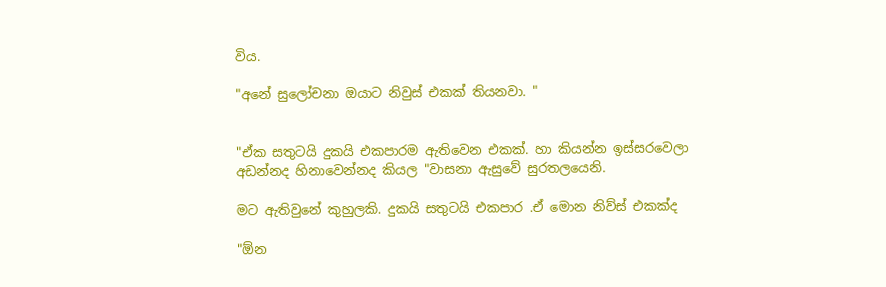විය.

"අනේ සුලෝචනා ඔයාට නිවුස් එකක් තියනවා. "


"ඒක සතුටයි දුකයි එකපාරම ඇතිවෙන එකක්. හා කියන්න ඉස්සරවෙලා අඩන්නද හිනාවෙන්නද කියල "වාසනා ඇසුවේ සුරතලයෙනි.

මට ඇතිවුනේ කුහුලකි. දුකයි සතුටයි එකපාර .ඒ මොන නිව්ස් එකක්ද

"ඕන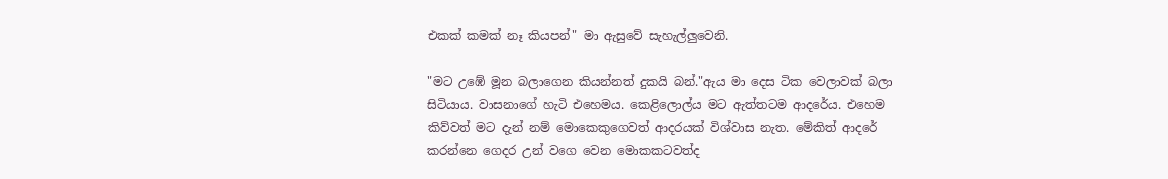එකක් කමක් නෑ කියපන්" මා ඇසුවේ සැහැල්ලුවෙනි.

"මට උඹේ මූන බලාගෙන කියන්නත් දුකයි බන්."ඇය මා දෙස ටික වෙලාවක් බලා සිටියාය. වාසනාගේ හැටි එහෙමය. කෙළිලොල්ය මට ඇත්තටම ආදරේය. එහෙම කිව්වත් මට දැන් නම් මොකෙකුගෙවත් ආදරයක් විශ්වාස නැත. මේකිත් ආදරේ කරන්නෙ ගෙදර උන් වගෙ වෙන මොකකටවත්ද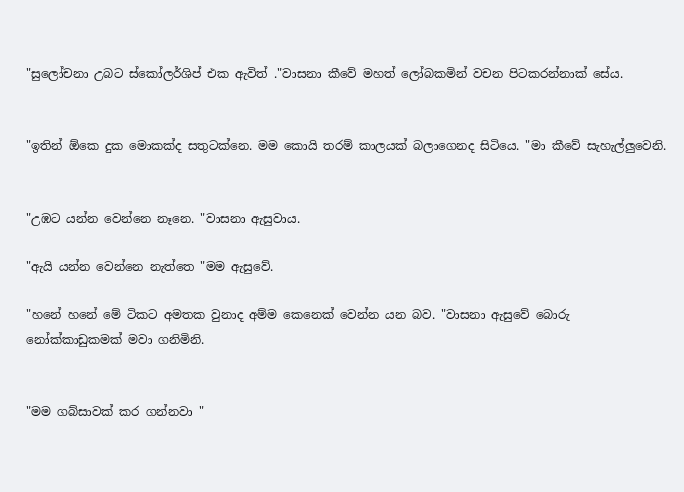"සුලෝචනා උබට ස්කෝලර්ශිප් එක ඇවිත් ."වාසනා කීවේ මහත් ලෝබකමින් වචන පිටකරන්නාක් සේය.


"ඉතින් ඕකෙ දුක මොකක්ද සතුටක්නෙ. මම කොයි තරම් කාලයක් බලාගෙනද සිටියෙ. "මා කීවේ සැහැල්ලුවෙනි.


"උඹට යන්න වෙන්නෙ නෑනෙ. "වාසනා ඇසුවාය.

"ඇයි යන්න වෙන්නෙ නැත්තෙ "මම ඇසුවේ.

"හනේ හනේ මේ ටිකට අමතක වුනාද අම්ම කෙනෙක් වෙන්න යන බව. "වාසනා ඇසුවේ බොරු නෝක්කාඩුකමක් මවා ගනිමිනි.


"මම ගබ්සාවක් කර ගන්නවා "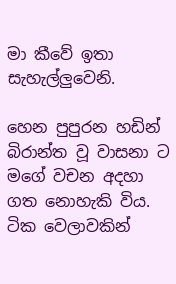මා කීවේ ඉතා සැහැල්ලුවෙනි.

හෙන පුපුරන හඩින් බිරාන්ත වූ වාසනා ට මගේ වචන අදහා ගත නොහැකි විය. ටික වෙලාවකින්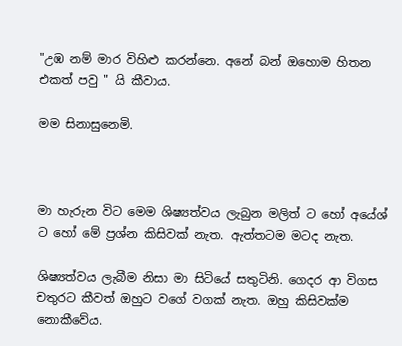"උඹ නම් මාර විහිළු කරන්නෙ. අනේ බන් ඔහොම හිතන එකත් පවු " යි කීවාය.

මම සිනාසුනෙමි.



මා හැරුන විට මෙම ශිෂ්‍යත්වය ලැබුන මලිත් ට හෝ අයේශ් ට හෝ මේ ප්‍රශ්න කිසිවක් නැත. ඇත්තටම මටද නැත.

ශිෂ්‍යත්වය ලැබීම නිසා මා සිටියේ සතුටිනි. ගෙදර ආ විගස  චතුරට කීවත් ඔහුට වගේ වගක් නැත. ඔහු කිසිවක්ම නොකීවේය.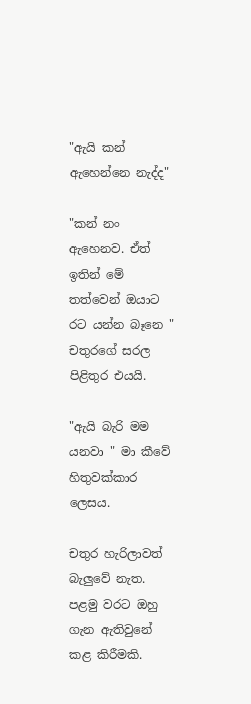"ඇයි කන් ඇහෙන්නෙ නැද්ද"

"කන් නං ඇහෙනව. ඒත් ඉතින් මේ තත්වෙන් ඔයාට රට යන්න බෑනෙ " චතුරගේ සරල පිළිතුර එයයි.

"ඇයි බැරි මම යනවා " මා කීවේ හිතුවක්කාර ලෙසය.

චතුර හැරිලාවත් බැලුවේ නැත. පළමු වරට ඔහු ගැන ඇතිවුනේ කළ කිරීමකි.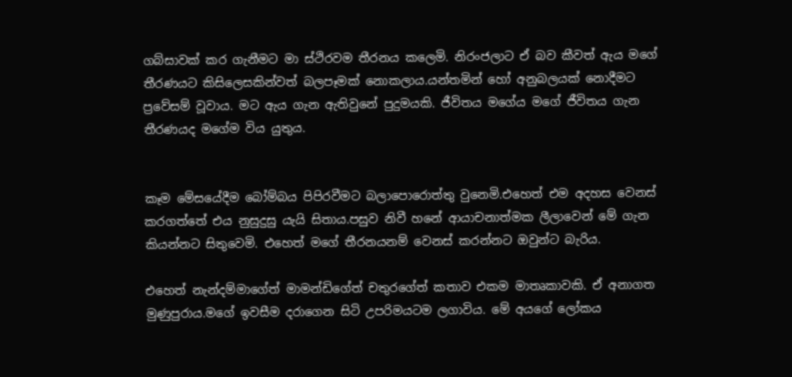ගබ්සාවක් කර ගැනීමට මා ස්ථිරවම තීරනය කලෙමි. නිරංජලාට ඒ බව කීවත් ඇය මගේ තීරණයට කිසිලෙසකින්වත් බලපෑමක් නොකලාය.යන්තමින් හෝ අනුබලයක් නොදීමට ප්‍රවේසම් වූවාය. මට ඇය ගැන ඇතිවුනේ පුදුමයකි. ජීවිතය මගේය මගේ ජීවිතය ගැන තීරණයද මගේම විය යුතුය.


කෑම මේසයේදීම බෝම්බය පිපිරවීමට බලාපොරොත්තු වුනෙමි.එහෙත් එම අදහස වෙනස් කරගත්තේ එය නුසුදුසු යැයි සිතාය.පසුව නිවී හනේ ආයාචනාත්මක ලීලාවෙන් මේ ගැන කියන්නට සිතුවෙමි. එහෙත් මගේ තීරනයනම් වෙනස් කරන්නට ඔවුන්ට බැරිය.

එහෙත් නැන්දම්මාගේත් මාමන්ඩිගේත් චතුරගේත් කතාව එකම මාතෘකාවකි. ඒ අනාගත මුණුපුරාය.මගේ ඉවසීම දරාගෙන සිටි උපරිමයටම ලගාවිය. මේ අයගේ ලෝකය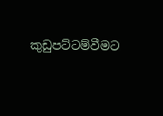කුඩුපට්ටම්වීමට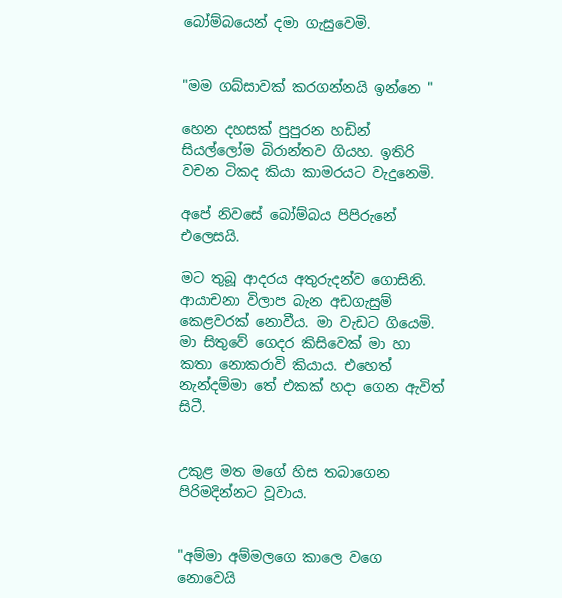බෝම්බයෙන් දමා ගැසුවෙමි.


"මම ගබ්සාවක් කරගන්නයි ඉන්නෙ "

හෙන දහසක් පුපුරන හඩින් සියල්ලෝම බිරාන්තව ගියහ. ඉතිරි වචන ටිකද කියා කාමරයට වැදුනෙමි.

අපේ නිවසේ බෝම්බය පිපිරුනේ එලෙසයි.

මට තුබූ ආදරය අතුරුදන්ව ගොසිනි. ආයාචනා විලාප බැන අඩගැසුම් කෙළවරක් නොවීය. මා වැඩට ගියෙමි. මා සිතුවේ ගෙදර කිසිවෙක් මා හා කතා නොකරාවි කියාය. එහෙත් නැන්දම්මා තේ එකක් හදා ගෙන ඇවිත් සිටී.


උකුළ මත මගේ හිස තබාගෙන පිරිමදින්නට වූවාය.


"අම්මා අම්මලගෙ කාලෙ වගෙ නොවෙයි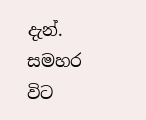දැන්. සමහර විට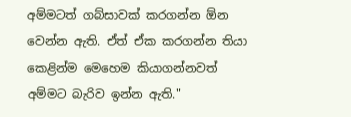අම්මටත් ගබ්සාවක් කරගන්න ඕන වෙන්න ඇති. ඒත් ඒක කරගන්න තියා කෙළින්ම මෙහෙම කියාගන්නවත් අම්මට බැරිව ඉන්න ඇති."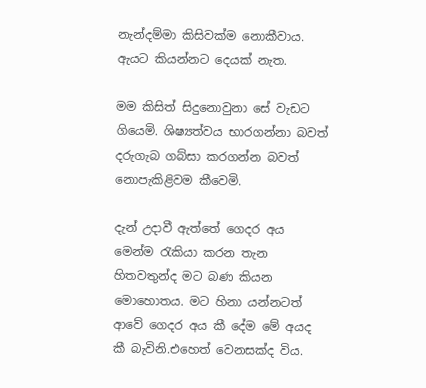නැන්දම්මා කිසිවක්ම නොකීවාය. ඇයට කියන්නට දෙයක් නැත.

මම කිසිත් සිදුනොවුනා සේ වැඩට ගියෙමි. ශිෂ්‍යත්වය භාරගන්නා බවත් දරුගැබ ගබ්සා කරගන්න බවත් නොපැකිළිවම කීවෙමි.

දැන් උදාවී ඇත්තේ ගෙදර අය මෙන්ම රැකියා කරන තැන හිතවතුන්ද මට බණ කියන මොහොතය. මට හිනා යන්නටත් ආවේ ගෙදර අය කී දේම මේ අයද කී බැවිනි.එහෙත් වෙනසක්ද විය.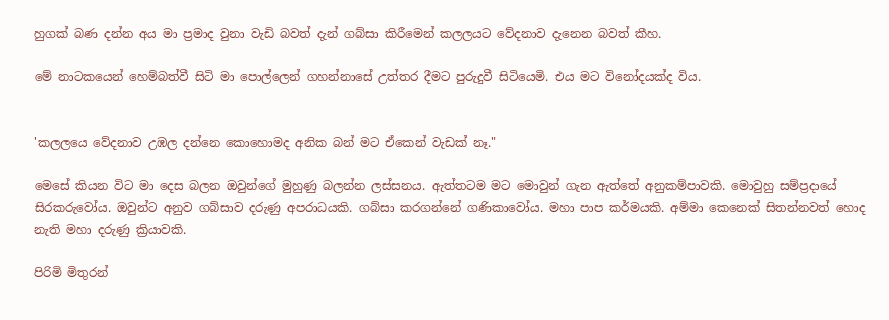හුගක් බණ දන්න අය මා ප්‍රමාද වුනා වැඩි බවත් දැන් ගබ්සා කිරීමෙන් කලලයට වේදනාව දැනෙන බවත් කීහ.

මේ නාටකයෙන් හෙම්බත්වී සිටි මා පොල්ලෙන් ගහන්නාසේ උත්තර දීමට පුරුදුවී සිටියෙමි. එය මට විනෝදයක්ද විය.


'කලලයෙ වේදනාව උඹල දන්නෙ කොහොමද අනික බන් මට ඒකෙන් වැඩක් නෑ."

මෙසේ කියන විට මා දෙස බලන ඔවුන්ගේ මුහුණු බලන්න ලස්සනය. ඇත්තටම මට මොවුන් ගැන ඇත්තේ අනුකම්පාවකි. මොවුහු සම්ප්‍රදායේ සිරකරුවෝය. ඔවුන්ට අනුව ගබ්සාව දරුණු අපරාධයකි. ගබ්සා කරගන්නේ ගණිකාවෝය. මහා පාප කර්මයකි. අම්මා කෙනෙක් සිතන්නවත් හොද නැති මහා දරුණු ක්‍රියාවකි.

පිරිමි මිතුරන්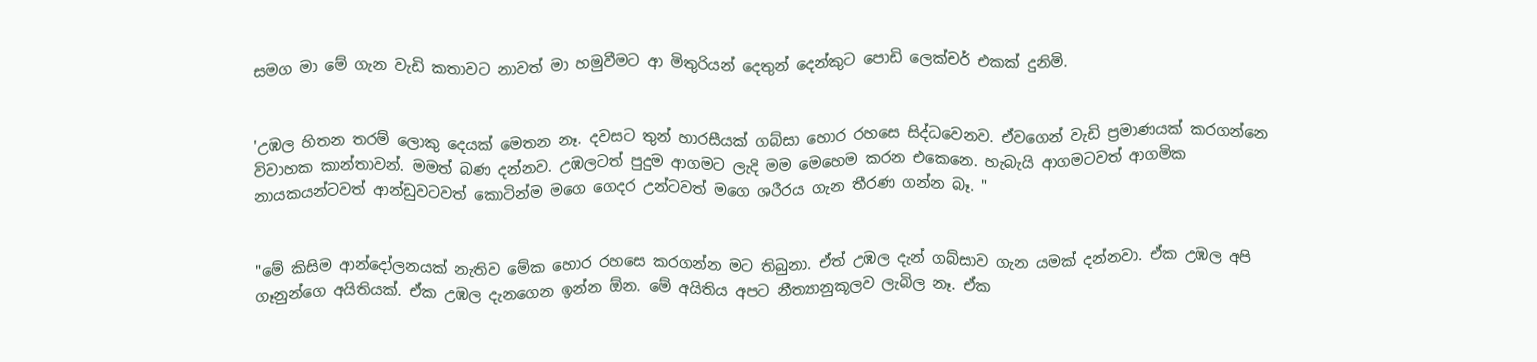සමග මා මේ ගැන වැඩි කතාවට නාවත් මා හමුවීමට ආ මිතුරියන් දෙතුන් දෙන්කුට පොඩි ලෙක්චර් එකක් දුනිමි.


'උඹල හිතන තරම් ලොකු දෙයක් මෙතන නෑ. දවසට තුන් හාරසීයක් ගබ්සා හොර රහසෙ සිද්ධවෙනව. ඒවගෙන් වැඩි ප්‍රමාණයක් කරගන්නෙ විවාහක කාන්තාවන්. මමත් බණ දන්නව. උඹලටත් පුදුම ආගමට ලැදි මම මෙහෙම කරන එකෙනෙ. හැබැයි ආගමටවත් ආගමික නායකයන්ටවත් ආන්ඩුවටවත් කොටින්ම මගෙ ගෙදර උන්ටවත් මගෙ ශරීරය ගැන තීරණ ගන්න බෑ. "


"මේ කිසිම ආන්දෝලනයක් නැතිව මේක හොර රහසෙ කරගන්න මට තිබුනා. ඒත් උඹල දැන් ගබ්සාව ගැන යමක් දන්නවා. ඒක උඹල අපි ගෑනුන්ගෙ අයිතියක්. ඒක උඹල දැනගෙන ඉන්න ඕන. මේ අයිතිය අපට නීත්‍යානුකූලව ලැබිල නෑ. ඒක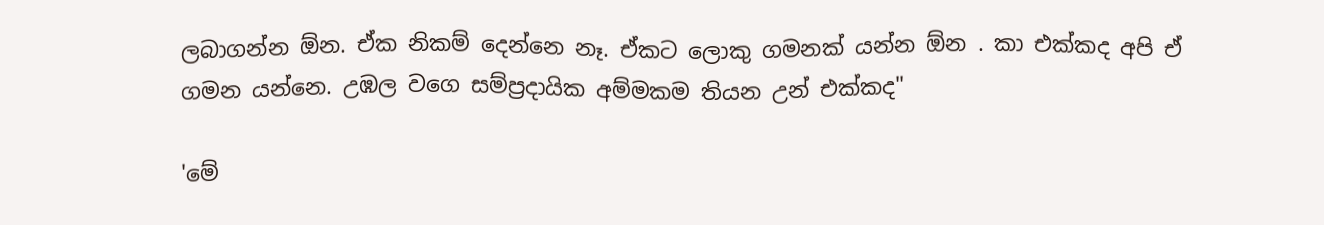ලබාගන්න ඕන. ඒක නිකම් දෙන්නෙ නෑ. ඒකට ලොකු ගමනක් යන්න ඕන . කා එක්කද අපි ඒ ගමන යන්නෙ. උඹල වගෙ සම්ප්‍රදායික අම්මකම තියන උන් එක්කද"

'මේ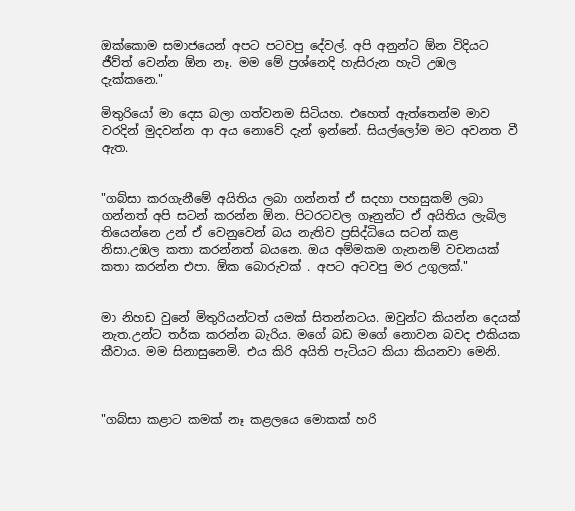ඔක්කොම සමාජයෙන් අපට පටවපු දේවල්. අපි අනුන්ට ඕන විදියට ජීව්ත් වෙන්න ඕන නෑ. මම මේ ප්‍රශ්නෙදි හැසිරුන හැටි උඹල දැක්කනෙ."

මිතුරියෝ මා දෙස බලා ගත්වනම සිටියහ. එහෙත් ඇත්තෙන්ම මාව වරදින් මුදවන්න ආ අය නොවේ දැන් ඉන්නේ. සියල්ලෝම මට අවනත වී ඇත.


"ගබ්සා කරගැනීමේ අයිතිය ලබා ගන්නත් ඒ සදහා පහසුකම් ලබා ගන්නත් අපි සටන් කරන්න ඕන. පිටරටවල ගෑනුන්ට ඒ අයිතිය ලැබිල තියෙන්නෙ උන් ඒ වෙනුවෙන් බය නැතිව ප්‍රසිද්ධියෙ සටන් කළ නිසා.උඹල කතා කරන්නත් බයනෙ. ඔය අම්මකම ගැනනම් වචනයක් කතා කරන්න එපා. ඕක බොරුවක් . අපට අටවපු මර උගුලක්."


මා නිහඩ වුනේ මිතුරියන්ටත් යමක් සිතන්නටය. ඔවුන්ට කියන්න දෙයක් නැත.උන්ට තර්ක කරන්න බැරිය. මගේ බඩ මගේ නොවන බවද එකියක කීවාය. මම සිනාසුනෙමි. එය කිරි අයිති පැටියට කියා කියනවා මෙනි.



"ගබ්සා කළාට කමක් නෑ කළලයෙ මොකක් හරි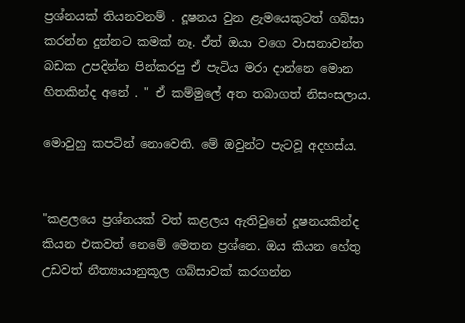ප්‍රශ්නයක් තියනවනම් . දූෂනය වුන ළැමයෙකුටත් ගබ්සා කරන්න දුන්නට කමක් නෑ. ඒත් ඔයා වගෙ වාසනාවන්ත බඩක උපදින්න පින්කරපු ඒ පැටිය මරා දාන්නෙ මොන හිතකින්ද අනේ . " ඒ කම්මුලේ අත තබාගත් නිසංසලාය.

මොවුහු කපටින් නොවෙති. මේ ඔවුන්ට පැටවූ අදහස්ය.


"කළලයෙ ප්‍රශ්නයක් වත් කළලය ඇතිවුනේ දූෂනයකින්ද කියන එකවත් නෙමේ මෙතන ප්‍රශ්නෙ. ඔය කියන හේතු උඩවත් නීත්‍යායානුකූල ගබ්සාවක් කරගන්න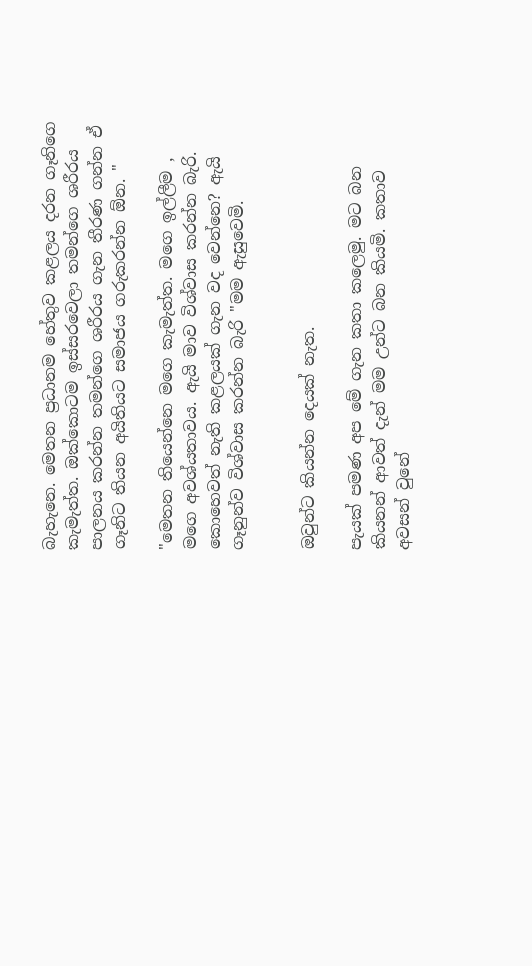බැහැනෙ. මෙතන ප්‍රධානම හේතුව කළලය දරන ගෑනිගෙ කැමැත්ත. ඔක්කොටම ඉස්සරවෙලා තමන්ගෙ ශරීරය පාලනය කරන්න තමන්ගෙ ශරීරය ගැන තීරණ ගන්න ඒ ගෑනිට තියන අයිතියට සමාජය ගරුකරන්න ඕන. "

"මෙතන තියෙන්නෙ මගෙ කැමැත්ත. මගෙ ඉල්ලීම , මගෙ අවශ්යතාවය. ඇයි මාව විශ්වාස කරන්න බැරි. කොහෙවත් නැති කළලයක් ගැන වද වෙන්නෙ? ඇයි ගෑනුන්ව විශ්වාස කරන්න බැරි "මම ඇසුවෙමි.


ඔවුන්ට කියන්න දෙයක් නැත.

පැයක් පමණ අප මේ ගැන කතා කලෙමු. මට බන කියනන් ආවත් දැන් මම උන්ට බන කියමි. කතාව අවසන් වුනේ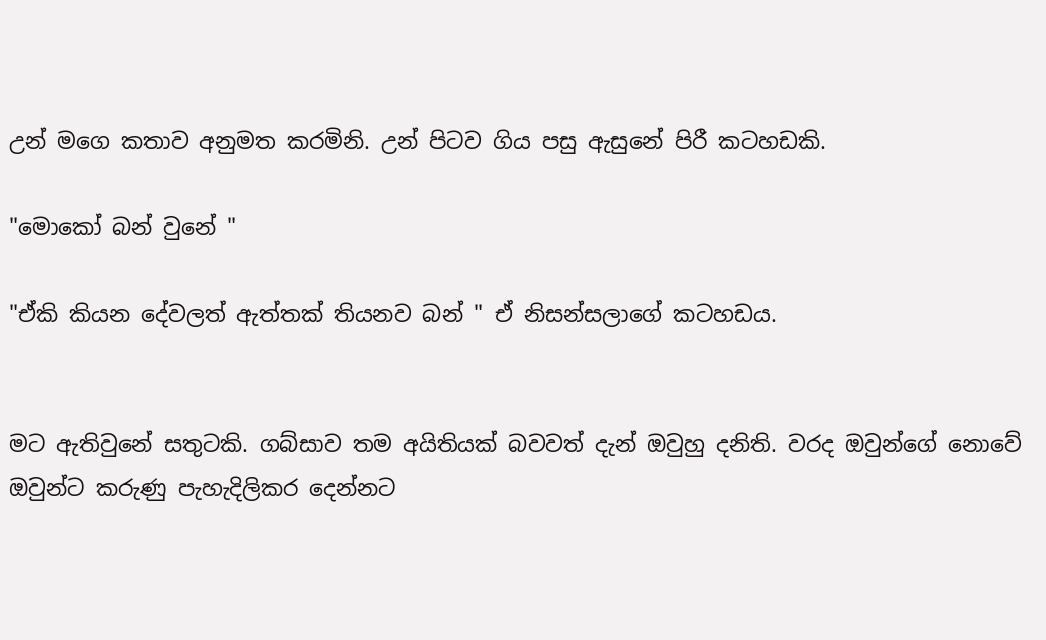උන් මගෙ කතාව අනුමත කරමිනි. උන් පිටව ගිය පසු ඇසුනේ පිරී කටහඩකි.

"මොකෝ බන් වුනේ "

"ඒකි කියන දේවලත් ඇත්තක් තියනව බන් " ඒ නිසන්සලාගේ කටහඩය.


මට ඇතිවුනේ සතුටකි. ගබ්සාව තම අයිතියක් බවවත් දැන් ඔවුහු දනිති. වරද ඔවුන්ගේ නොවේ ඔවුන්ට කරුණු පැහැදිලිකර දෙන්නට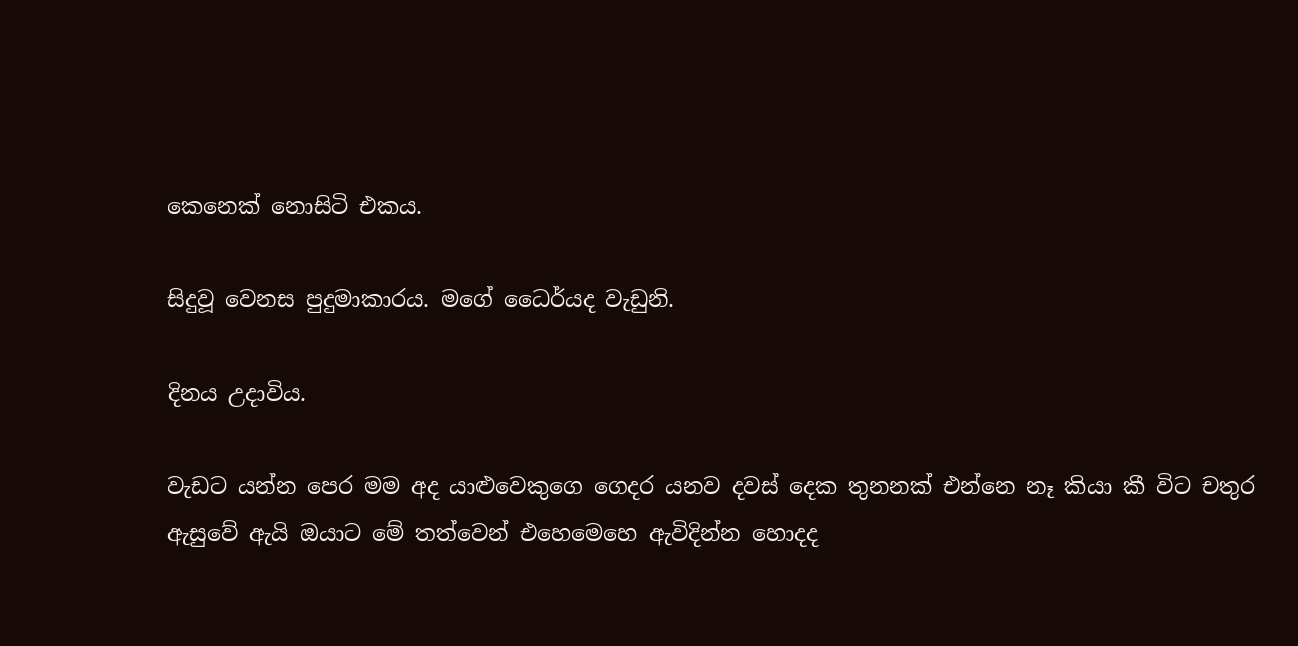කෙනෙක් නොසිටි එකය.

සිදුවූ වෙනස පුදුමාකාරය. මගේ ධෛර්යද වැඩුනි.

දිනය උදාවිය.

වැඩට යන්න පෙර මම අද යාළුවෙකුගෙ ගෙදර යනව දවස් දෙක තුනනක් එන්නෙ නෑ කියා කී විට චතුර ඇසුවේ ඇයි ඔයාට මේ තත්වෙන් එහෙමෙහෙ ඇවිදින්න හොදද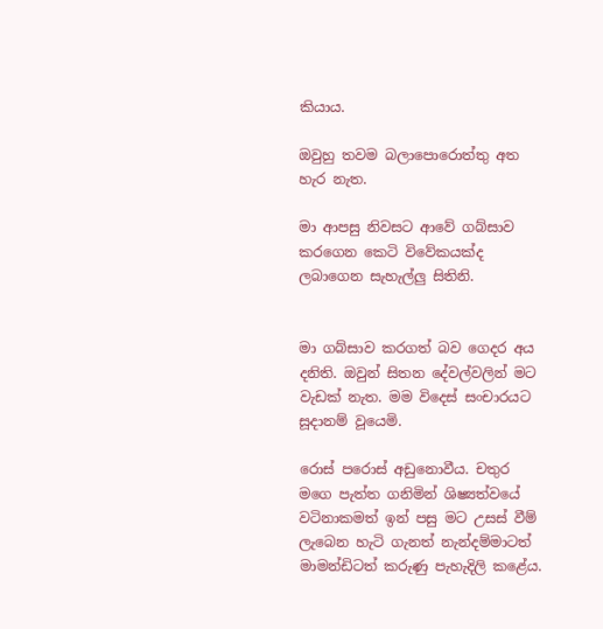කියාය.

ඔවුහු තවම බලාපොරොත්තු අත හැර නැත.

මා ආපසු නිවසට ආවේ ගබ්සාව කරගෙන කෙටි විවේකයක්ද ලබාගෙන සැහැල්ලු සිතිනි.


මා ගබ්සාව කරගත් බව ගෙදර අය දනිති. ඔවුන් සිතන දේවල්වලින් මට වැඩක් නැත. මම විදෙස් සංචාරයට සූදානම් වූයෙමි.

රොස් පරොස් අඩුනොවීය. චතුර මගෙ පැත්ත ගනිමින් ශිෂ්‍යත්වයේ වටිනාකමත් ඉන් පසු මට උසස් වීම් ලැබෙන හැටි ගැනත් නැන්දම්මාටත් මාමන්ඩිටත් කරුණු පැහැදිලි කළේය.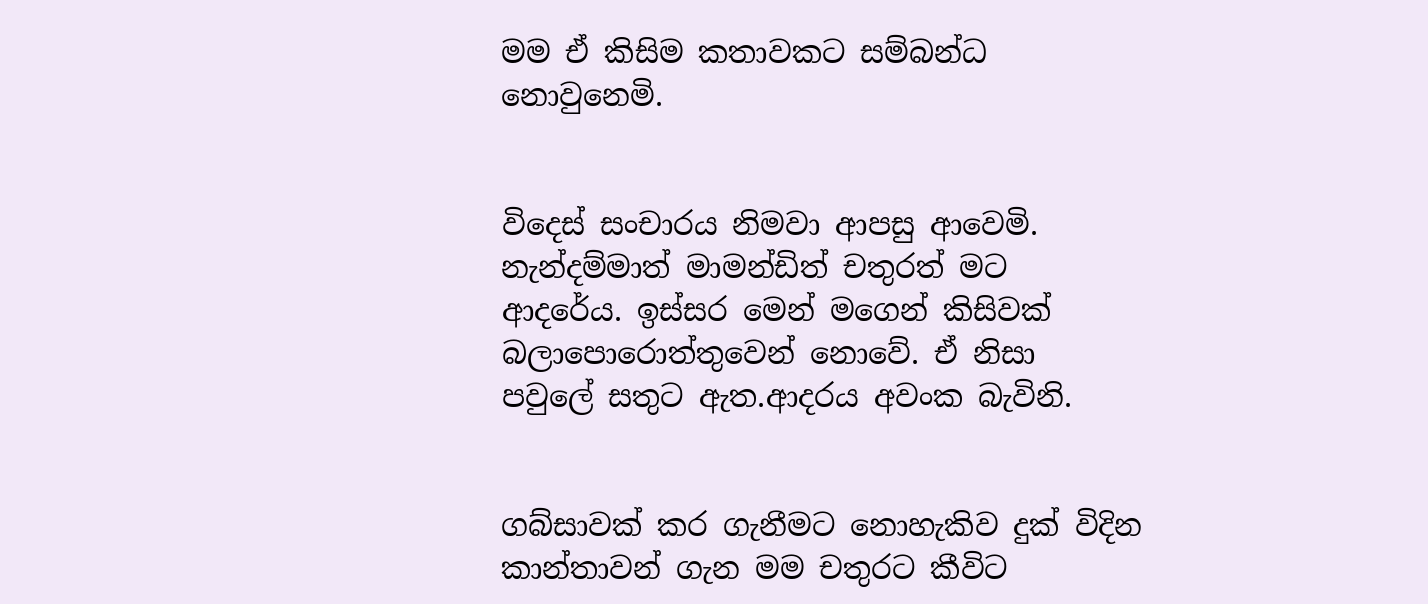මම ඒ කිසිම කතාවකට සම්බන්ධ නොවුනෙමි.


විදෙස් සංචාරය නිමවා ආපසු ආවෙමි. නැන්දම්මාත් මාමන්ඩිත් චතුරත් මට ආදරේය. ඉස්සර මෙන් මගෙන් කිසිවක් බලාපොරොත්තුවෙන් නොවේ. ඒ නිසා පවුලේ සතුට ඇත.ආදරය අවංක බැවිනි.


ගබ්සාවක් කර ගැනීමට නොහැකිව දුක් විදින කාන්තාවන් ගැන මම චතුරට කීවිට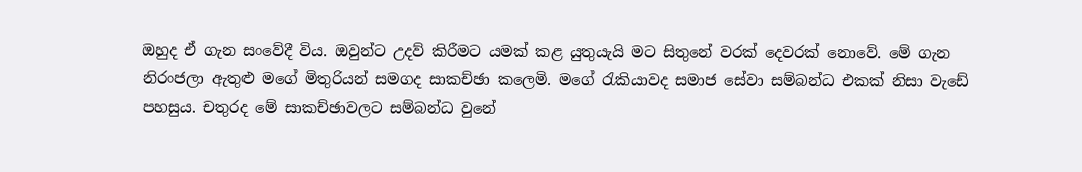ඔහුද ඒ ගැන සංවේදී විය. ඔවුන්ට උදව් කිරීමට යමක් කළ යුතුයැයි මට සිතුනේ වරක් දෙවරක් නොවේ. මේ ගැන නිරංජලා ඇතුළු මගේ මිතුරියන් සමගද සාකච්ඡා කලෙමි. මගේ රැකියාවද සමාජ සේවා සම්බන්ධ එකක් නිසා වැඩේ පහසුය. චතුරද මේ සාකච්ඡාවලට සම්බන්ධ වුනේ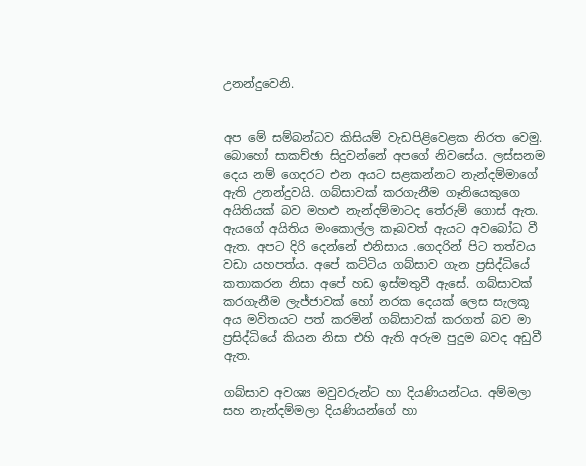උනන්දුවෙනි.


අප මේ සම්බන්ධව කිසියම් වැඩපිළිවෙළක නිරත වෙමු. බොහෝ සාකච්ඡා සිදුවන්නේ අපගේ නිවසේය. ලස්සනම දෙය නම් ගෙදරට එන අයට සළකන්නට නැන්දම්මාගේ ඇති උනන්දුවයි. ගබ්සාවක් කරගැනීම ගෑනියෙකුගෙ අයිතියක් බව මහළු නැන්දම්මාටද තේරුම් ගොස් ඇත. ඇයගේ අයිතිය මංකොල්ල කෑබවත් ඇයට අවබෝධ වී ඇත. අපට දිරි දෙන්නේ එනිසාය .ගෙදරින් පිට තත්වය වඩා යහපත්ය. අපේ කට්ටිය ගබ්සාව ගැන ප්‍රසිද්ධියේ කතාකරන නිසා අපේ හඩ ඉස්මතුවී ඇසේ. ගබ්සාවක් කරගැනීම ලැජ්ජාවක් හෝ නරක දෙයක් ලෙස සැලකූ අය මවිතයට පත් කරමින් ගබ්සාවක් කරගත් බව මා ප්‍රසිද්ධියේ කියන නිසා එහි ඇති අරුම පුදුම බවද අඩුවී ඇත.

ගබ්සාව අවශ්‍ය මවුවරුන්ට හා දියණියන්ටය. අම්මලා සහ නැන්දම්මලා දියණියන්ගේ හා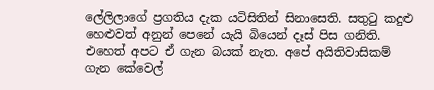ලේලිලාගේ ප්‍රගතිය දැක යටිසිතින් සිනාසෙති. සතුටු කදුළු හෙළුවත් අනුන් පෙනේ යැයි බියෙන් දෑස් පිස ගනිති. එහෙත් අපට ඒ ගැන බයක් නැත. අපේ අයිතිවාසිකම් ගැන කේවෙල්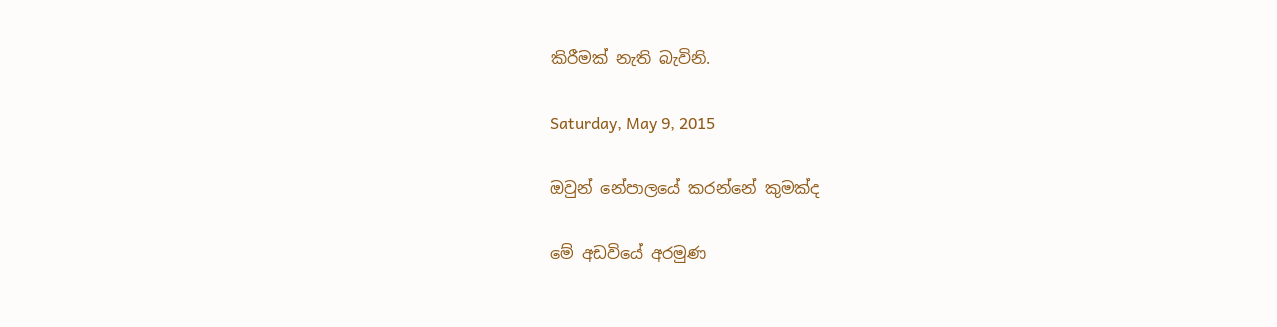කිරීමක් නැති බැවිනි.

Saturday, May 9, 2015

ඔවුන් නේපාලයේ කරන්නේ කුමක්ද

මේ අඩවියේ අරමුණ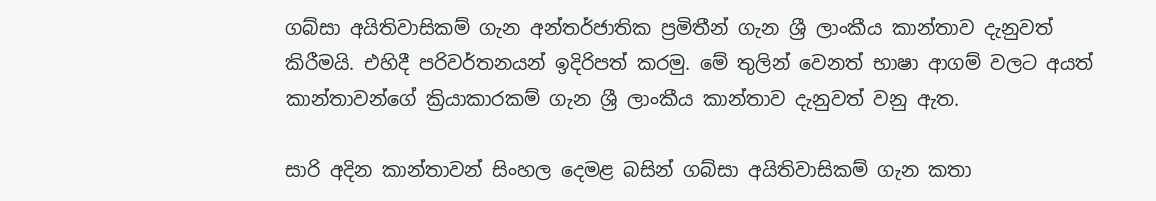ගබ්සා අයිතිවාසිකම් ගැන අන්තර්ජාතික ප්‍රමිතීන් ගැන ශ්‍රී ලාංකීය කාන්තාව දැනුවත් කිරීමයි. එහිදී පරිවර්තනයන් ඉදිරිපත් කරමු. මේ තුලින් වෙනත් භාෂා ආගම් වලට අයත් කාන්තාවන්ගේ ක්‍රියාකාරකම් ගැන ශ්‍රී ලාංකීය කාන්තාව දැනුවත් වනු ඇත.

සාරි අදින කාන්තාවන් සිංහල දෙමළ බසින් ගබ්සා අයිතිවාසිකම් ගැන කතා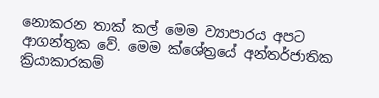නොකරන තාක් කල් මෙම ව්‍යාපාරය අපට ආගන්තුක වේ. මෙම ක්ශේත්‍රයේ අන්තර්ජාතික ක්‍රියාකාරකම්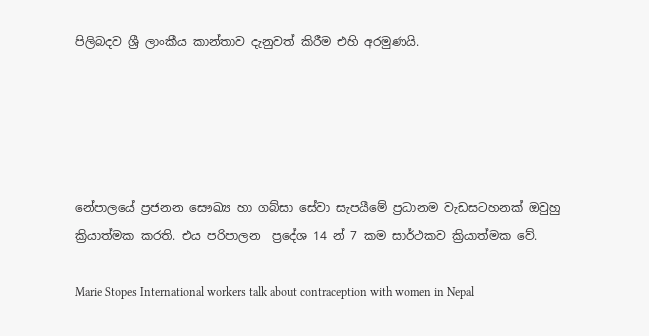පිලිබදව ශ්‍රී ලාංකීය කාන්තාව දැනුවත් කිරීම එහි අරමුණයි.





නේපාලයේ ප්‍රජනන සෞඛ්‍ය හා ගබ්සා සේවා සැපයීමේ ප්‍රධානම වැඩසටහනක් ඔවුහු ක්‍රියාත්මක කරති. එය පරිපාලන  ප්‍රදේශ 14 න් 7 කම සාර්ථකව ක්‍රියාත්මක වේ.

Marie Stopes International workers talk about contraception with women in Nepal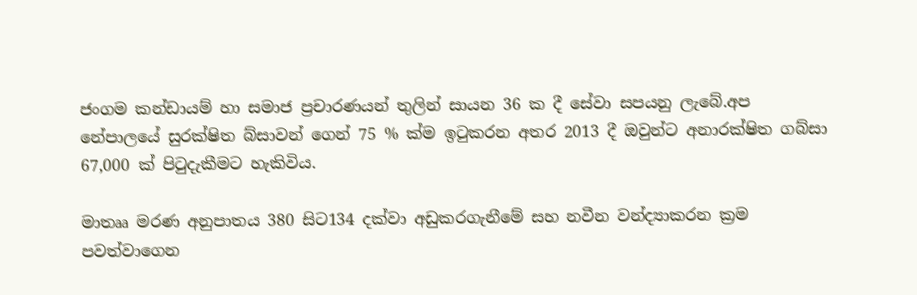ජංගම කන්ඩායම් හා සමාජ ප්‍රචාරණයන් තුලින් සායන 36 ක දී සේවා සපයනු ලැබේ.අප නේපාලයේ සුරක්ෂිත බ්සාවන් ගෙන් 75 % ක්ම ඉටුකරන අතර 2013 දී ඔවුන්ට අනාරක්ෂිත ගබ්සා 67,000 ක් පිටුදැකීමට හැකිවිය.

මාතෲ මරණ අනුපාතය 380 සිට134 දක්වා අඩුකරගැනීමේ සහ නවීන වන්ද්‍යාකරන ක්‍රම පවත්වාගෙන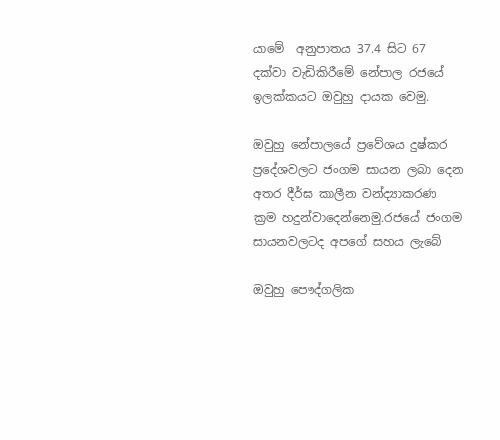යාමේ  අනුපාතය 37.4 සිට 67 දක්වා වැඩිකිරීමේ නේපාල රජයේ ඉලක්කයට ඔවුහු දායක වෙමු.

ඔවුහු නේපාලයේ ප්‍රවේශය දුෂ්කර ප්‍රදේශවලට ජංගම සායන ලබා දෙන අතර දීර්ඝ කාලීන වන්ද්‍යාකරණ ක්‍රම හදුන්වාදෙන්නෙමු.රජයේ ජංගම සායනවලටද අපගේ සහය ලැබේ

ඔවුහු පෞද්ගලික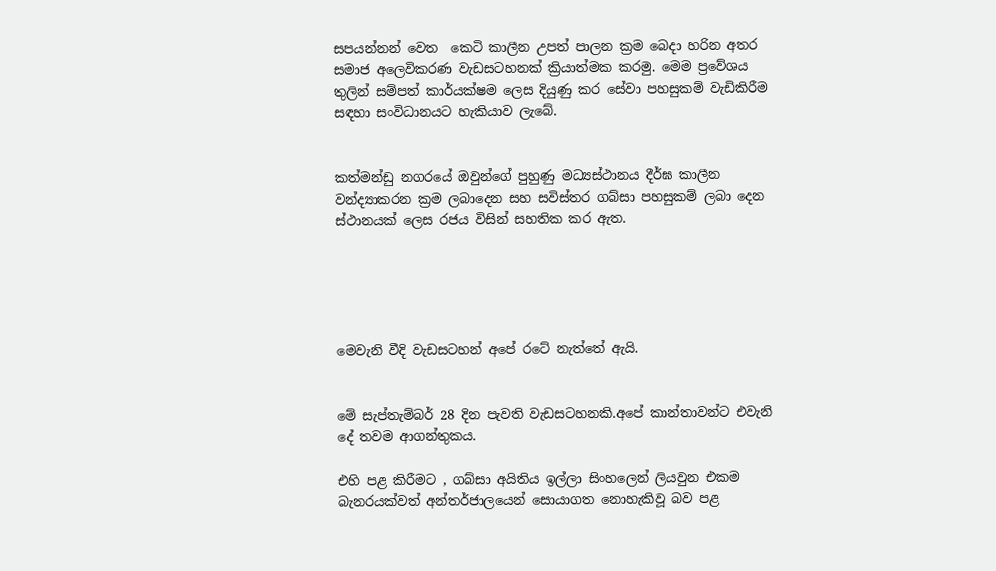සපයන්නන් වෙත  කෙටි කාලීන උපත් පාලන ක්‍රම බෙදා හරින අතර සමාජ අලෙවිකරණ වැඩසටහනක් ක්‍රියාත්මක කරමු. මෙම ප්‍රවේශය තුලින් සම්පත් කාර්යක්ෂම ලෙස දියුණු කර සේවා පහසුකම් වැඩිකිරීම සඳහා සංවිධානයට හැකියාව ලැබේ.


කත්මන්ඩු නගරයේ ඔවුන්ගේ පුහුණු මධ්‍යස්ථානය දීර්ඝ කාලීන වන්ද්‍යාකරන ක්‍රම ලබාදෙන සහ සවිස්තර ගබ්සා පහසුකම් ලබා දෙන ස්ථානයක් ලෙස රජය විසින් සහතික කර ඇත.





මෙවැනි වීදි වැඩසටහන් අපේ රටේ නැත්තේ ඇයි.


මේ සැප්තැම්බර් 28 දින පැවති වැඩසටහනකි.අපේ කාන්තාවන්ට එවැනි දේ තවම ආගන්තුකය.

එහි පළ කිරීමට , ගබ්සා අයිතිය ඉල්ලා සිංහලෙන් ලියවුන එකම බැනරයක්වත් අන්තර්ජාලයෙන් සොයාගත නොහැකිවූ බව පළ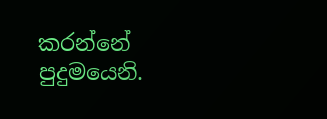කරන්නේ පුදුමයෙනි.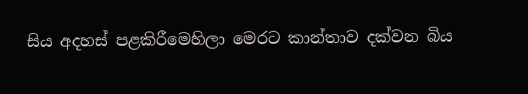සිය අදහස් පළකිරීමෙහිලා මෙරට කාන්තාව දක්වන බිය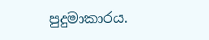පුදුමාකාරය.